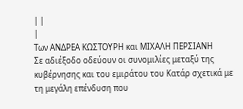| |
|
Των ΑΝΔΡΕΑ ΚΩΣΤΟΥΡΗ και ΜΙΧΑΛΗ ΠΕΡΣΙΑΝΗ
Σε αδιέξοδο οδεύουν οι συνομιλίες μεταξύ της κυβέρνησης και του εμιράτου του Κατάρ σχετικά με τη μεγάλη επένδυση που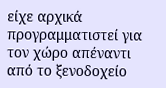είχε αρχικά προγραμματιστεί για τον χώρο απέναντι από το ξενοδοχείο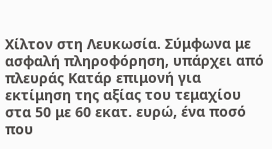Χίλτον στη Λευκωσία. Σύμφωνα με ασφαλή πληροφόρηση, υπάρχει από πλευράς Κατάρ επιμονή για εκτίμηση της αξίας του τεμαχίου στα 50 με 60 εκατ. ευρώ, ένα ποσό που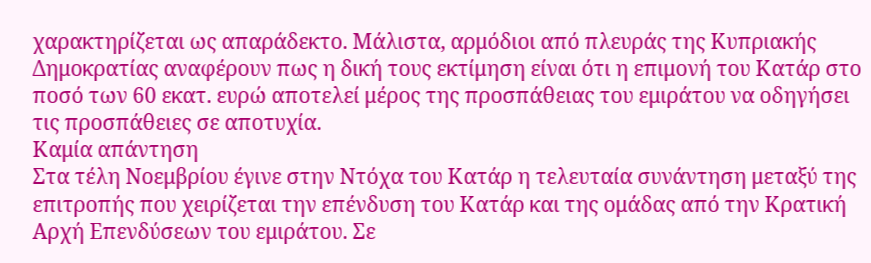χαρακτηρίζεται ως απαράδεκτο. Μάλιστα, αρμόδιοι από πλευράς της Κυπριακής Δημοκρατίας αναφέρουν πως η δική τους εκτίμηση είναι ότι η επιμονή του Κατάρ στο ποσό των 60 εκατ. ευρώ αποτελεί μέρος της προσπάθειας του εμιράτου να οδηγήσει τις προσπάθειες σε αποτυχία.
Καμία απάντηση
Στα τέλη Νοεμβρίου έγινε στην Ντόχα του Κατάρ η τελευταία συνάντηση μεταξύ της επιτροπής που χειρίζεται την επένδυση του Κατάρ και της ομάδας από την Κρατική Αρχή Επενδύσεων του εμιράτου. Σε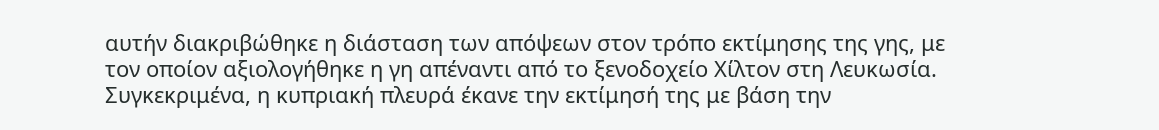αυτήν διακριβώθηκε η διάσταση των απόψεων στον τρόπο εκτίμησης της γης, με τον οποίον αξιολογήθηκε η γη απέναντι από το ξενοδοχείο Χίλτον στη Λευκωσία. Συγκεκριμένα, η κυπριακή πλευρά έκανε την εκτίμησή της με βάση την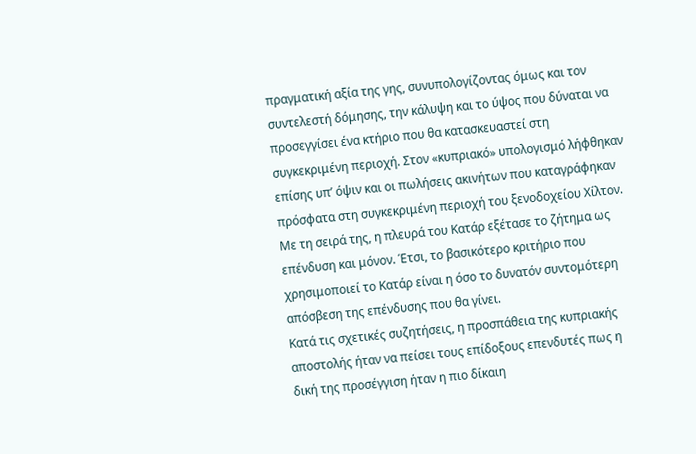πραγματική αξία της γης, συνυπολογίζοντας όμως και τον συντελεστή δόμησης, την κάλυψη και το ύψος που δύναται να προσεγγίσει ένα κτήριο που θα κατασκευαστεί στη συγκεκριμένη περιοχή. Στον «κυπριακό» υπολογισμό λήφθηκαν επίσης υπ’ όψιν και οι πωλήσεις ακινήτων που καταγράφηκαν πρόσφατα στη συγκεκριμένη περιοχή του ξενοδοχείου Χίλτον.
Με τη σειρά της, η πλευρά του Κατάρ εξέτασε το ζήτημα ως επένδυση και μόνον. Έτσι, το βασικότερο κριτήριο που χρησιμοποιεί το Κατάρ είναι η όσο το δυνατόν συντομότερη απόσβεση της επένδυσης που θα γίνει.
Κατά τις σχετικές συζητήσεις, η προσπάθεια της κυπριακής αποστολής ήταν να πείσει τους επίδοξους επενδυτές πως η δική της προσέγγιση ήταν η πιο δίκαιη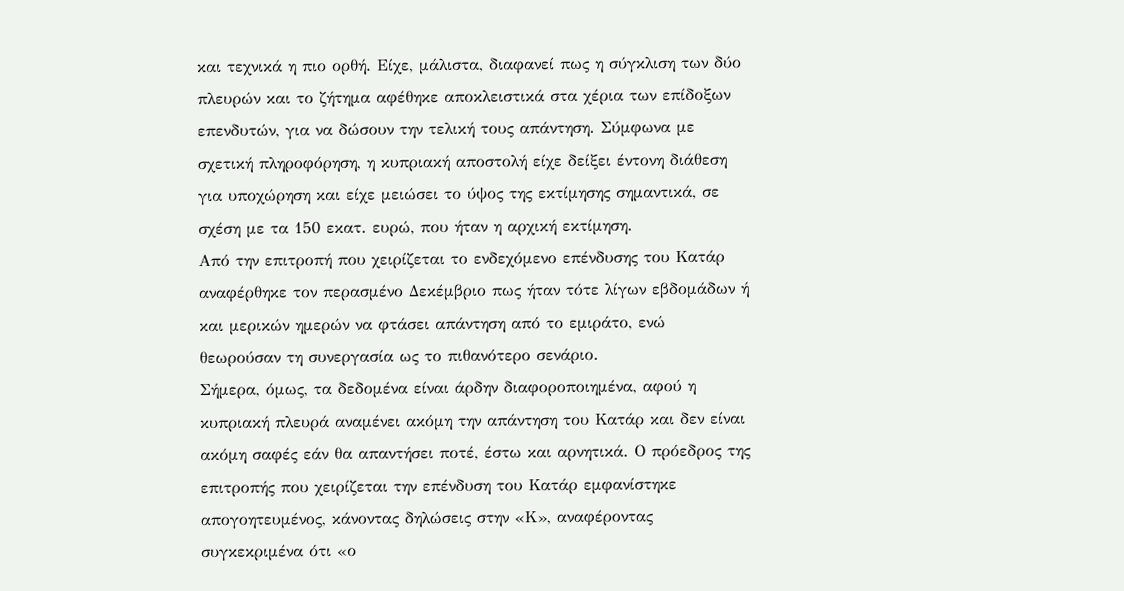και τεχνικά η πιο ορθή. Είχε, μάλιστα, διαφανεί πως η σύγκλιση των δύο πλευρών και το ζήτημα αφέθηκε αποκλειστικά στα χέρια των επίδοξων επενδυτών, για να δώσουν την τελική τους απάντηση. Σύμφωνα με σχετική πληροφόρηση, η κυπριακή αποστολή είχε δείξει έντονη διάθεση για υποχώρηση και είχε μειώσει το ύψος της εκτίμησης σημαντικά, σε σχέση με τα 150 εκατ. ευρώ, που ήταν η αρχική εκτίμηση.
Από την επιτροπή που χειρίζεται το ενδεχόμενο επένδυσης του Κατάρ αναφέρθηκε τον περασμένο Δεκέμβριο πως ήταν τότε λίγων εβδομάδων ή και μερικών ημερών να φτάσει απάντηση από το εμιράτο, ενώ θεωρούσαν τη συνεργασία ως το πιθανότερο σενάριο.
Σήμερα, όμως, τα δεδομένα είναι άρδην διαφοροποιημένα, αφού η κυπριακή πλευρά αναμένει ακόμη την απάντηση του Κατάρ και δεν είναι ακόμη σαφές εάν θα απαντήσει ποτέ, έστω και αρνητικά. Ο πρόεδρος της επιτροπής που χειρίζεται την επένδυση του Κατάρ εμφανίστηκε απογοητευμένος, κάνοντας δηλώσεις στην «Κ», αναφέροντας συγκεκριμένα ότι «ο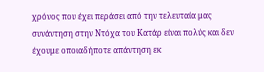χρόνος που έχει περάσει από την τελευταία μας συνάντηση στην Ντόχα του Κατάρ είναι πολύς και δεν έχουμε οποιαδήποτε απάντηση εκ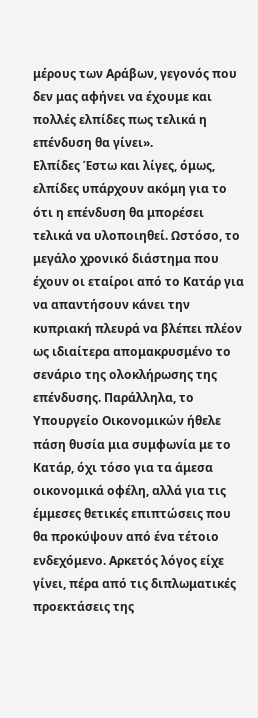μέρους των Αράβων, γεγονός που δεν μας αφήνει να έχουμε και πολλές ελπίδες πως τελικά η επένδυση θα γίνει».
Ελπίδες Έστω και λίγες, όμως, ελπίδες υπάρχουν ακόμη για το ότι η επένδυση θα μπορέσει τελικά να υλοποιηθεί. Ωστόσο, το μεγάλο χρονικό διάστημα που έχουν οι εταίροι από το Κατάρ για να απαντήσουν κάνει την κυπριακή πλευρά να βλέπει πλέον ως ιδιαίτερα απομακρυσμένο το σενάριο της ολοκλήρωσης της επένδυσης. Παράλληλα, το Υπουργείο Οικονομικών ήθελε πάση θυσία μια συμφωνία με το Κατάρ, όχι τόσο για τα άμεσα οικονομικά οφέλη, αλλά για τις έμμεσες θετικές επιπτώσεις που θα προκύψουν από ένα τέτοιο ενδεχόμενο. Αρκετός λόγος είχε γίνει, πέρα από τις διπλωματικές προεκτάσεις της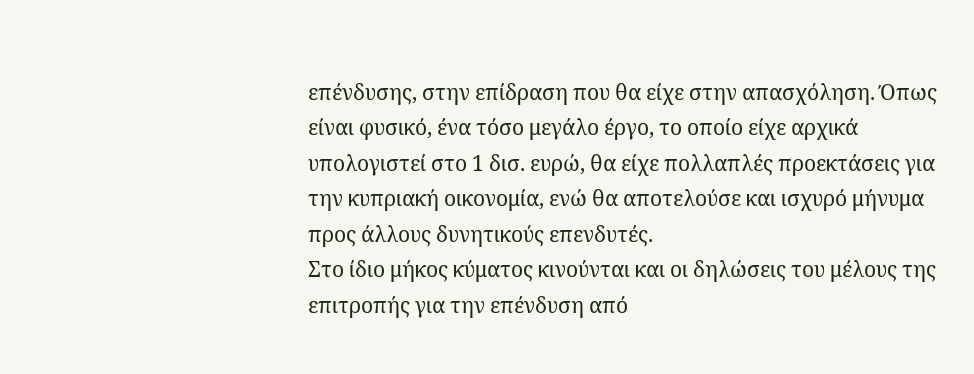επένδυσης, στην επίδραση που θα είχε στην απασχόληση. Όπως είναι φυσικό, ένα τόσο μεγάλο έργο, το οποίο είχε αρχικά υπολογιστεί στο 1 δισ. ευρώ, θα είχε πολλαπλές προεκτάσεις για την κυπριακή οικονομία, ενώ θα αποτελούσε και ισχυρό μήνυμα προς άλλους δυνητικούς επενδυτές.
Στο ίδιο μήκος κύματος κινούνται και οι δηλώσεις του μέλους της επιτροπής για την επένδυση από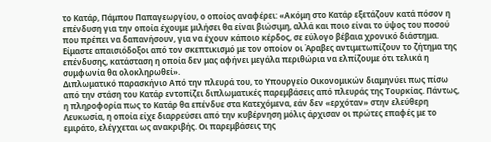το Κατάρ, Πάμπου Παπαγεωργίου, ο οποίος αναφέρει: «Ακόμη στο Κατάρ εξετάζουν κατά πόσον η επένδυση για την οποία έχουμε μιλήσει θα είναι βιώσιμη, αλλά και ποιο είναι το ύψος του ποσού που πρέπει να δαπανήσουν, για να έχουν κάποιο κέρδος, σε εύλογο βέβαια χρονικό διάστημα. Είμαστε απαισιόδοξοι από τον σκεπτικισμό με τον οποίον οι Άραβες αντιμετωπίζουν το ζήτημα της επένδυσης, κατάσταση η οποία δεν μας αφήνει μεγάλα περιθώρια να ελπίζουμε ότι τελικά η συμφωνία θα ολοκληρωθεί».
Διπλωματικό παρασκήνιο Από την πλευρά του, το Υπουργείο Οικονομικών διαμηνύει πως πίσω από την στάση του Κατάρ εντοπίζει διπλωματικές παρεμβάσεις από πλευράς της Τουρκίας. Πάντως, η πληροφορία πως το Κατάρ θα επένδυε στα Κατεχόμενα, εάν δεν «ερχόταν» στην ελεύθερη Λευκωσία, η οποία είχε διαρρεύσει από την κυβέρνηση μόλις άρχισαν οι πρώτες επαφές με το εμιράτο, ελέγχεται ως ανακριβής. Οι παρεμβάσεις της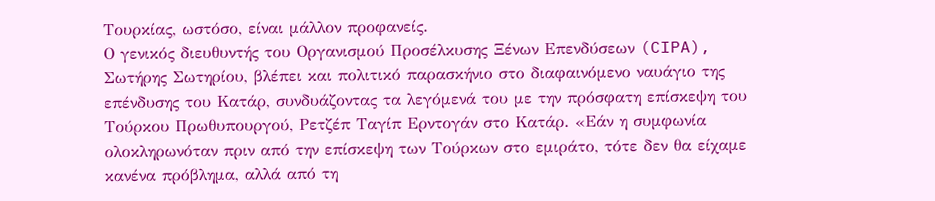Τουρκίας, ωστόσο, είναι μάλλον προφανείς.
Ο γενικός διευθυντής του Οργανισμού Προσέλκυσης Ξένων Επενδύσεων (CIPA), Σωτήρης Σωτηρίου, βλέπει και πολιτικό παρασκήνιο στο διαφαινόμενο ναυάγιο της επένδυσης του Κατάρ, συνδυάζοντας τα λεγόμενά του με την πρόσφατη επίσκεψη του Τούρκου Πρωθυπουργού, Ρετζέπ Ταγίπ Ερντογάν στο Κατάρ. «Εάν η συμφωνία ολοκληρωνόταν πριν από την επίσκεψη των Τούρκων στο εμιράτο, τότε δεν θα είχαμε κανένα πρόβλημα, αλλά από τη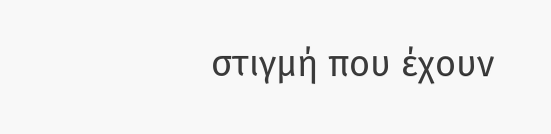στιγμή που έχουν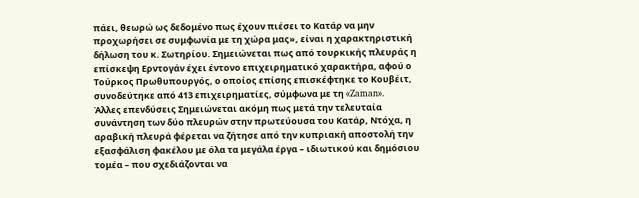πάει, θεωρώ ως δεδομένο πως έχουν πιέσει το Κατάρ να μην προχωρήσει σε συμφωνία με τη χώρα μας», είναι η χαρακτηριστική δήλωση του κ. Σωτηρίου. Σημειώνεται πως από τουρκικής πλευράς η επίσκεψη Ερντογάν έχει έντονο επιχειρηματικό χαρακτήρα, αφού ο Τούρκος Πρωθυπουργός, ο οποίος επίσης επισκέφτηκε το Κουβέιτ, συνοδεύτηκε από 413 επιχειρηματίες, σύμφωνα με τη «Zaman».
Άλλες επενδύσεις Σημειώνεται ακόμη πως μετά την τελευταία συνάντηση των δύο πλευρών στην πρωτεύουσα του Κατάρ, Ντόχα, η αραβική πλευρά φέρεται να ζήτησε από την κυπριακή αποστολή την εξασφάλιση φακέλου με όλα τα μεγάλα έργα – ιδιωτικού και δημόσιου τομέα – που σχεδιάζονται να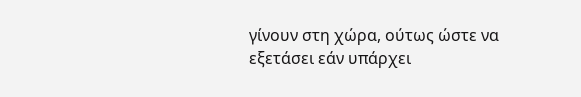γίνουν στη χώρα, ούτως ώστε να εξετάσει εάν υπάρχει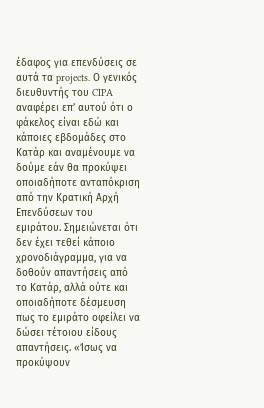έδαφος για επενδύσεις σε αυτά τα projects. Ο γενικός διευθυντής του CIPA αναφέρει επ’ αυτού ότι ο φάκελος είναι εδώ και κάποιες εβδομάδες στο Κατάρ και αναμένουμε να δούμε εάν θα προκύψει οποιαδήποτε ανταπόκριση από την Κρατική Αρχή Επενδύσεων του εμιράτου. Σημειώνεται ότι δεν έχει τεθεί κάποιο χρονοδιάγραμμα, για να δοθούν απαντήσεις από το Κατάρ, αλλά ούτε και οποιαδήποτε δέσμευση πως το εμιράτο οφείλει να δώσει τέτοιου είδους απαντήσεις. «Ίσως να προκύψουν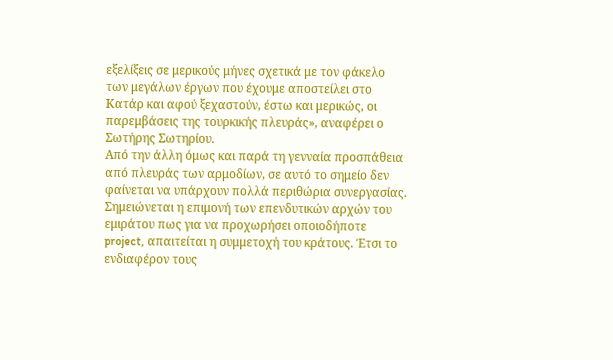εξελίξεις σε μερικούς μήνες σχετικά με τον φάκελο των μεγάλων έργων που έχουμε αποστείλει στο Κατάρ και αφού ξεχαστούν, έστω και μερικώς, οι παρεμβάσεις της τουρκικής πλευράς», αναφέρει ο Σωτήρης Σωτηρίου.
Από την άλλη όμως και παρά τη γενναία προσπάθεια από πλευράς των αρμοδίων, σε αυτό το σημείο δεν φαίνεται να υπάρχουν πολλά περιθώρια συνεργασίας. Σημειώνεται η επιμονή των επενδυτικών αρχών του εμιράτου πως για να προχωρήσει οποιοδήποτε project, απαιτείται η συμμετοχή του κράτους. Έτσι το ενδιαφέρον τους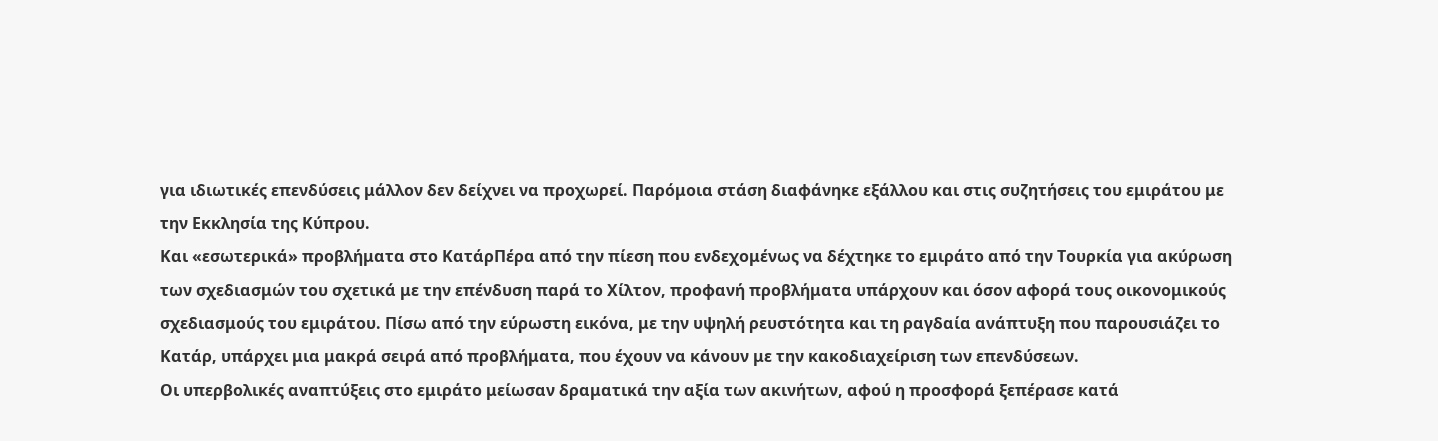για ιδιωτικές επενδύσεις μάλλον δεν δείχνει να προχωρεί. Παρόμοια στάση διαφάνηκε εξάλλου και στις συζητήσεις του εμιράτου με την Εκκλησία της Κύπρου.
Και «εσωτερικά» προβλήματα στο ΚατάρΠέρα από την πίεση που ενδεχομένως να δέχτηκε το εμιράτο από την Τουρκία για ακύρωση των σχεδιασμών του σχετικά με την επένδυση παρά το Χίλτον, προφανή προβλήματα υπάρχουν και όσον αφορά τους οικονομικούς σχεδιασμούς του εμιράτου. Πίσω από την εύρωστη εικόνα, με την υψηλή ρευστότητα και τη ραγδαία ανάπτυξη που παρουσιάζει το Κατάρ, υπάρχει μια μακρά σειρά από προβλήματα, που έχουν να κάνουν με την κακοδιαχείριση των επενδύσεων.
Οι υπερβολικές αναπτύξεις στο εμιράτο μείωσαν δραματικά την αξία των ακινήτων, αφού η προσφορά ξεπέρασε κατά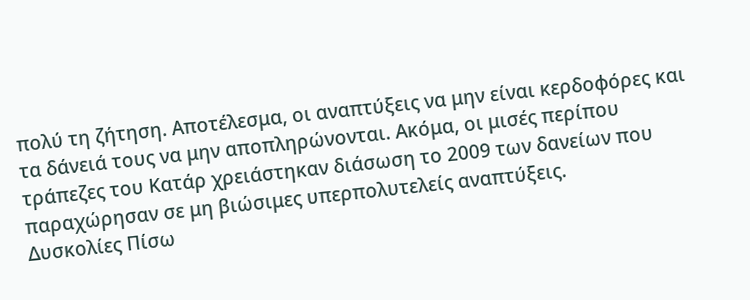πολύ τη ζήτηση. Αποτέλεσμα, οι αναπτύξεις να μην είναι κερδοφόρες και τα δάνειά τους να μην αποπληρώνονται. Ακόμα, οι μισές περίπου τράπεζες του Κατάρ χρειάστηκαν διάσωση το 2009 των δανείων που παραχώρησαν σε μη βιώσιμες υπερπολυτελείς αναπτύξεις.
Δυσκολίες Πίσω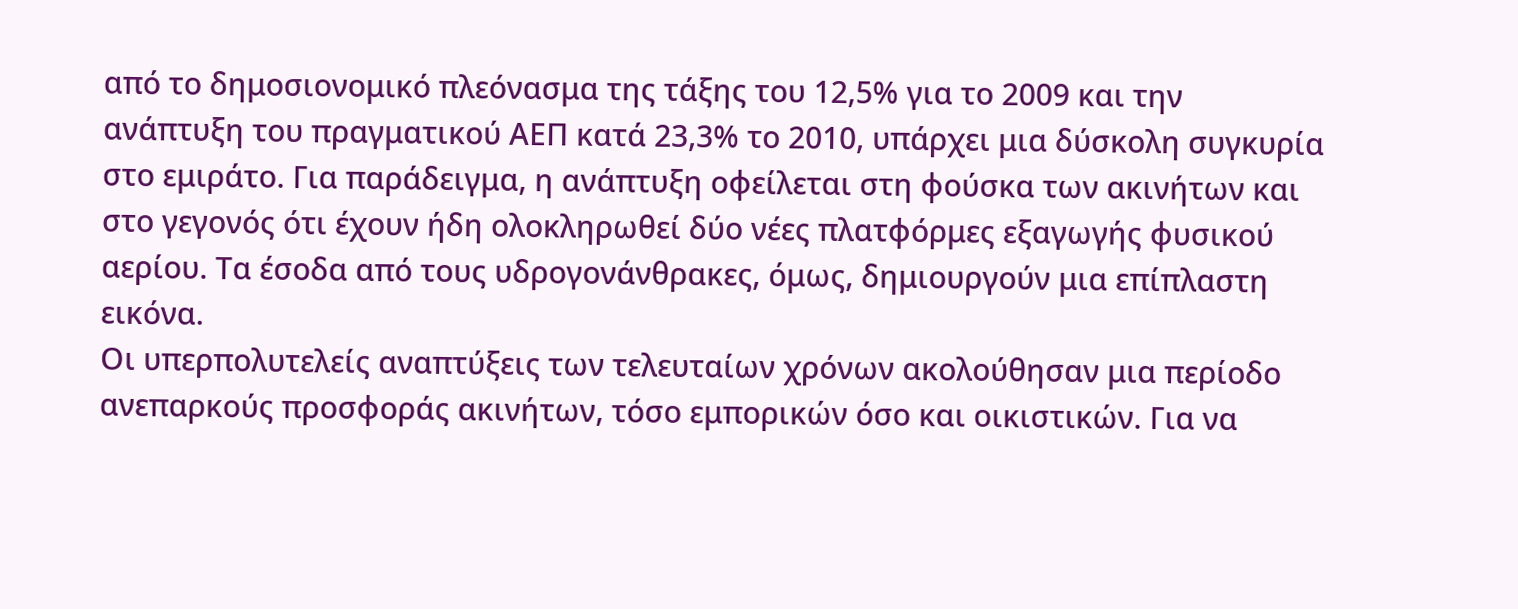από το δημοσιονομικό πλεόνασμα της τάξης του 12,5% για το 2009 και την ανάπτυξη του πραγματικού ΑΕΠ κατά 23,3% το 2010, υπάρχει μια δύσκολη συγκυρία στο εμιράτο. Για παράδειγμα, η ανάπτυξη οφείλεται στη φούσκα των ακινήτων και στο γεγονός ότι έχουν ήδη ολοκληρωθεί δύο νέες πλατφόρμες εξαγωγής φυσικού αερίου. Τα έσοδα από τους υδρογονάνθρακες, όμως, δημιουργούν μια επίπλαστη εικόνα.
Οι υπερπολυτελείς αναπτύξεις των τελευταίων χρόνων ακολούθησαν μια περίοδο ανεπαρκούς προσφοράς ακινήτων, τόσο εμπορικών όσο και οικιστικών. Για να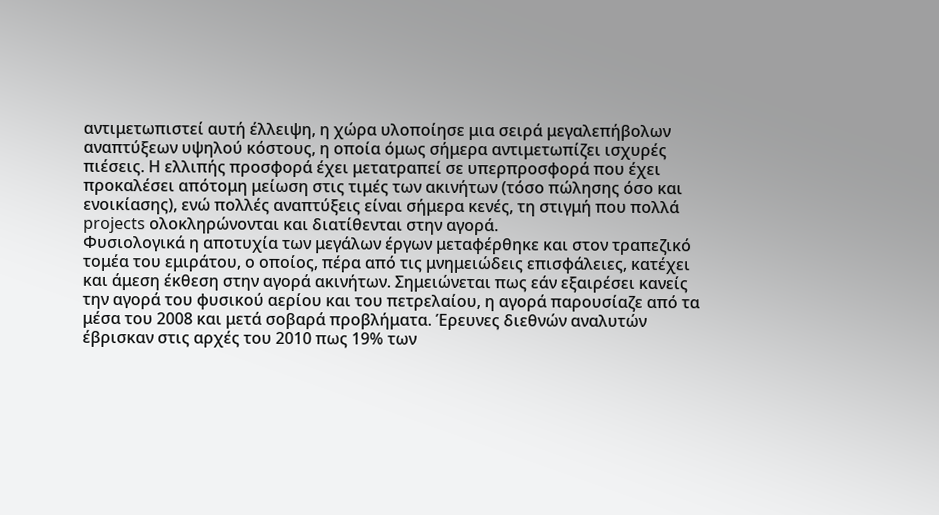αντιμετωπιστεί αυτή έλλειψη, η χώρα υλοποίησε μια σειρά μεγαλεπήβολων αναπτύξεων υψηλού κόστους, η οποία όμως σήμερα αντιμετωπίζει ισχυρές πιέσεις. Η ελλιπής προσφορά έχει μετατραπεί σε υπερπροσφορά που έχει προκαλέσει απότομη μείωση στις τιμές των ακινήτων (τόσο πώλησης όσο και ενοικίασης), ενώ πολλές αναπτύξεις είναι σήμερα κενές, τη στιγμή που πολλά projects ολοκληρώνονται και διατίθενται στην αγορά.
Φυσιολογικά η αποτυχία των μεγάλων έργων μεταφέρθηκε και στον τραπεζικό τομέα του εμιράτου, ο οποίος, πέρα από τις μνημειώδεις επισφάλειες, κατέχει και άμεση έκθεση στην αγορά ακινήτων. Σημειώνεται πως εάν εξαιρέσει κανείς την αγορά του φυσικού αερίου και του πετρελαίου, η αγορά παρουσίαζε από τα μέσα του 2008 και μετά σοβαρά προβλήματα. Έρευνες διεθνών αναλυτών έβρισκαν στις αρχές του 2010 πως 19% των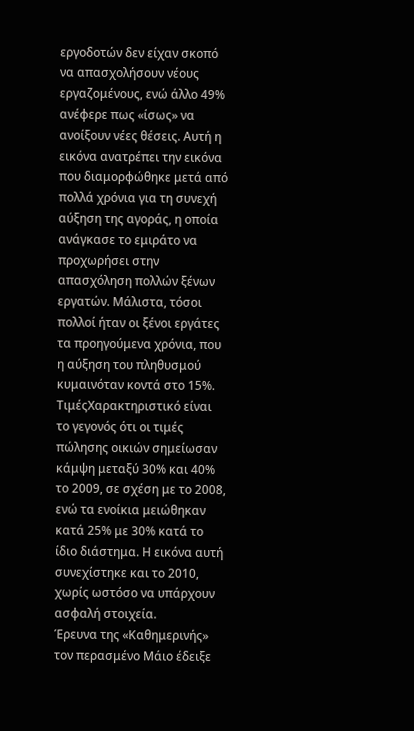εργοδοτών δεν είχαν σκοπό να απασχολήσουν νέους εργαζομένους, ενώ άλλο 49% ανέφερε πως «ίσως» να ανοίξουν νέες θέσεις. Αυτή η εικόνα ανατρέπει την εικόνα που διαμορφώθηκε μετά από πολλά χρόνια για τη συνεχή αύξηση της αγοράς, η οποία ανάγκασε το εμιράτο να προχωρήσει στην απασχόληση πολλών ξένων εργατών. Μάλιστα, τόσοι πολλοί ήταν οι ξένοι εργάτες τα προηγούμενα χρόνια, που η αύξηση του πληθυσμού κυμαινόταν κοντά στο 15%.
ΤιμέςΧαρακτηριστικό είναι το γεγονός ότι οι τιμές πώλησης οικιών σημείωσαν κάμψη μεταξύ 30% και 40% το 2009, σε σχέση με το 2008, ενώ τα ενοίκια μειώθηκαν κατά 25% με 30% κατά το ίδιο διάστημα. Η εικόνα αυτή συνεχίστηκε και το 2010, χωρίς ωστόσο να υπάρχουν ασφαλή στοιχεία.
Έρευνα της «Καθημερινής» τον περασμένο Μάιο έδειξε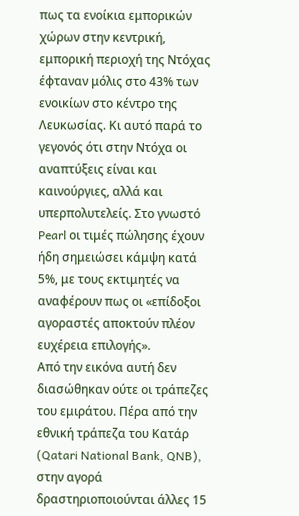πως τα ενοίκια εμπορικών χώρων στην κεντρική, εμπορική περιοχή της Ντόχας έφταναν μόλις στο 43% των ενοικίων στο κέντρο της Λευκωσίας. Κι αυτό παρά το γεγονός ότι στην Ντόχα οι αναπτύξεις είναι και καινούργιες, αλλά και υπερπολυτελείς. Στο γνωστό Pearl οι τιμές πώλησης έχουν ήδη σημειώσει κάμψη κατά 5%, με τους εκτιμητές να αναφέρουν πως οι «επίδοξοι αγοραστές αποκτούν πλέον ευχέρεια επιλογής».
Από την εικόνα αυτή δεν διασώθηκαν ούτε οι τράπεζες του εμιράτου. Πέρα από την εθνική τράπεζα του Κατάρ (Qatari National Bank, QNB), στην αγορά δραστηριοποιούνται άλλες 15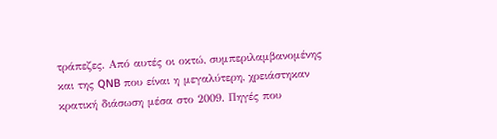τράπεζες. Από αυτές οι οκτώ, συμπεριλαμβανομένης και της QNB που είναι η μεγαλύτερη, χρειάστηκαν κρατική διάσωση μέσα στο 2009. Πηγές που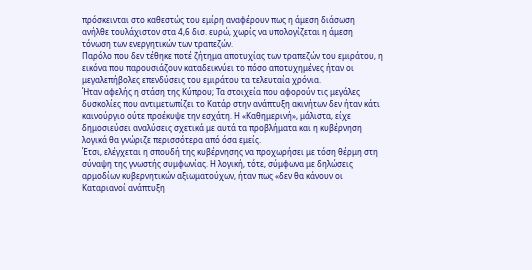πρόσκεινται στο καθεστώς του εμίρη αναφέρουν πως η άμεση διάσωση ανήλθε τουλάχιστον στα 4,6 δισ. ευρώ, χωρίς να υπολογίζεται η άμεση τόνωση των ενεργητικών των τραπεζών.
Παρόλο που δεν τέθηκε ποτέ ζήτημα αποτυχίας των τραπεζών του εμιράτου, η εικόνα που παρουσιάζουν καταδεικνύει το πόσο αποτυχημένες ήταν οι μεγαλεπήβολες επενδύσεις του εμιράτου τα τελευταία χρόνια.
Ήταν αφελής η στάση της Κύπρου; Τα στοιχεία που αφορούν τις μεγάλες δυσκολίες που αντιμετωπίζει το Κατάρ στην ανάπτυξη ακινήτων δεν ήταν κάτι καινούργιο ούτε προέκυψε την εσχάτη. Η «Καθημερινή», μάλιστα, είχε δημοσιεύσει αναλύσεις σχετικά με αυτά τα προβλήματα και η κυβέρνηση λογικά θα γνώριζε περισσότερα από όσα εμείς.
Έτσι, ελέγχεται η σπουδή της κυβέρνησης να προχωρήσει με τόση θέρμη στη σύναψη της γνωστής συμφωνίας. Η λογική, τότε, σύμφωνα με δηλώσεις αρμοδίων κυβερνητικών αξιωματούχων, ήταν πως «δεν θα κάνουν οι Καταριανοί ανάπτυξη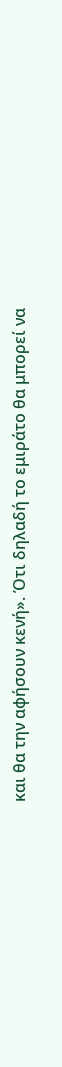και θα την αφήσουν κενή». Ότι δηλαδή το εμιράτο θα μπορεί να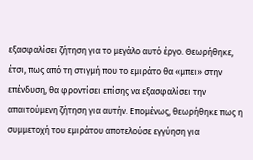εξασφαλίσει ζήτηση για το μεγάλο αυτό έργο. Θεωρήθηκε, έτσι, πως από τη στιγμή που το εμιράτο θα «μπει» στην επένδυση, θα φροντίσει επίσης να εξασφαλίσει την απαιτούμενη ζήτηση για αυτήν. Επομένως, θεωρήθηκε πως η συμμετοχή του εμιράτου αποτελούσε εγγύηση για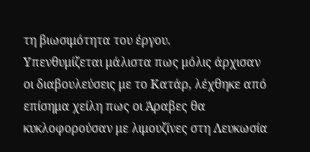τη βιωσιμότητα του έργου.
Υπενθυμίζεται μάλιστα πως μόλις άρχισαν οι διαβουλεύσεις με το Κατάρ, λέχθηκε από επίσημα χείλη πως οι Άραβες θα κυκλοφορούσαν με λιμουζίνες στη Λευκωσία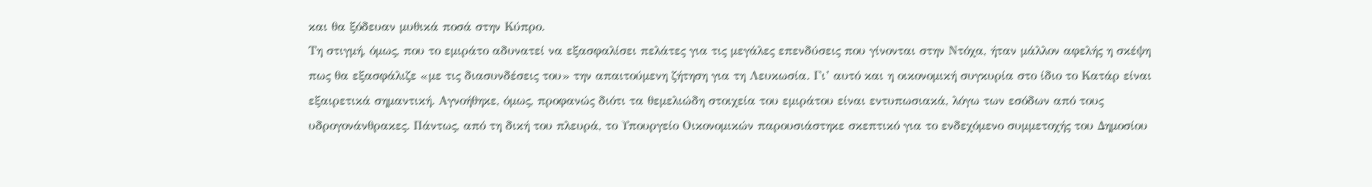και θα ξόδευαν μυθικά ποσά στην Κύπρο.
Τη στιγμή, όμως, που το εμιράτο αδυνατεί να εξασφαλίσει πελάτες για τις μεγάλες επενδύσεις που γίνονται στην Ντόχα, ήταν μάλλον αφελής η σκέψη πως θα εξασφάλιζε «με τις διασυνδέσεις του» την απαιτούμενη ζήτηση για τη Λευκωσία. Γι’ αυτό και η οικονομική συγκυρία στο ίδιο το Κατάρ είναι εξαιρετικά σημαντική. Αγνοήθηκε, όμως, προφανώς διότι τα θεμελιώδη στοιχεία του εμιράτου είναι εντυπωσιακά, λόγω των εσόδων από τους υδρογονάνθρακες. Πάντως, από τη δική του πλευρά, το Υπουργείο Οικονομικών παρουσιάστηκε σκεπτικό για το ενδεχόμενο συμμετοχής του Δημοσίου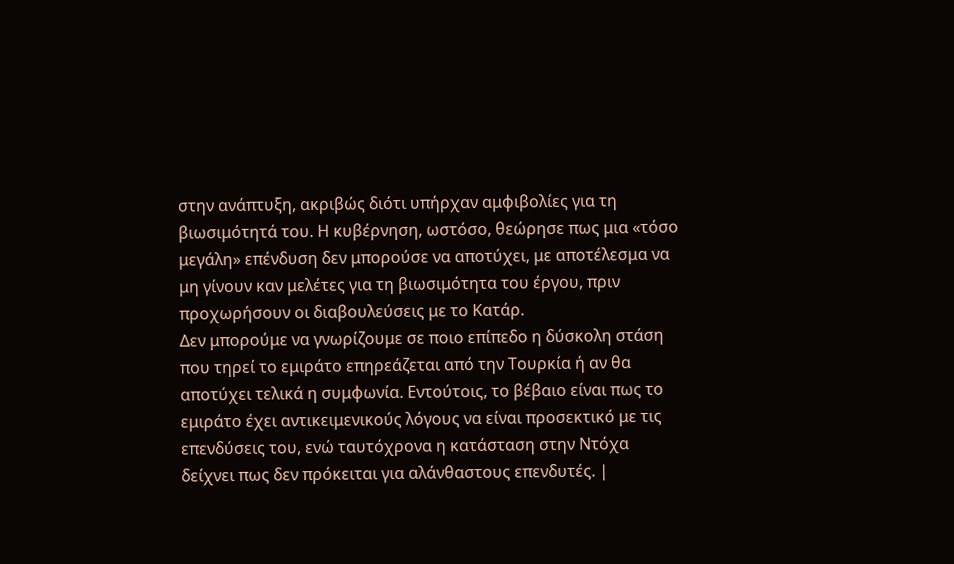στην ανάπτυξη, ακριβώς διότι υπήρχαν αμφιβολίες για τη βιωσιμότητά του. Η κυβέρνηση, ωστόσο, θεώρησε πως μια «τόσο μεγάλη» επένδυση δεν μπορούσε να αποτύχει, με αποτέλεσμα να μη γίνουν καν μελέτες για τη βιωσιμότητα του έργου, πριν προχωρήσουν οι διαβουλεύσεις με το Κατάρ.
Δεν μπορούμε να γνωρίζουμε σε ποιο επίπεδο η δύσκολη στάση που τηρεί το εμιράτο επηρεάζεται από την Τουρκία ή αν θα αποτύχει τελικά η συμφωνία. Εντούτοις, το βέβαιο είναι πως το εμιράτο έχει αντικειμενικούς λόγους να είναι προσεκτικό με τις επενδύσεις του, ενώ ταυτόχρονα η κατάσταση στην Ντόχα δείχνει πως δεν πρόκειται για αλάνθαστους επενδυτές. |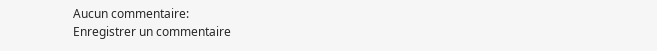Aucun commentaire:
Enregistrer un commentaire